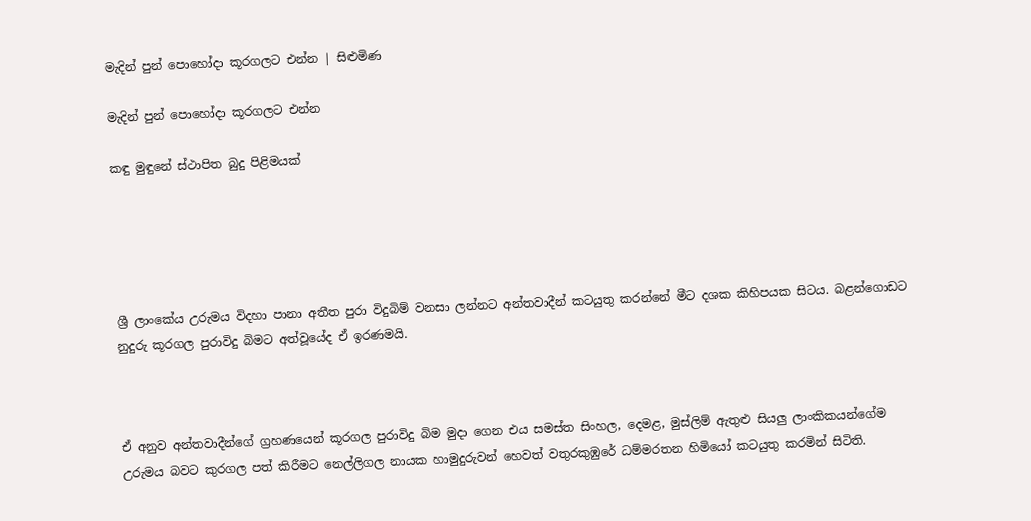මැදින් පුන් පොහෝදා කූරගලට එන්න | සිළුමිණ

මැදින් පුන් පොහෝදා කූරගලට එන්න

කඳු මුඳුනේ ස්ථාපිත බුදු පිළිමයක්





ශ්‍රී ලාංකේය උරුමය විදහා පානා අතීත පුරා විදුබිම් වනසා ලන්නට අන්තවාදීන් කටයුතු කරන්නේ මීට දශක කිහිපයක සිටය. බළන්ගොඩට නුදුරු කූරගල පුරාවිදු බිමට අත්වූයේද ඒ ඉරණමයි.



ඒ අනුව අන්තවාදීන්ගේ ග්‍රහණයෙන් කූරගල පුරාවිදු බිම මුදා ගෙන එය සමස්ත සිංහල, දෙමළ, මුස්ලිම් ඇතුළු සියලු ලාංකිකයන්ගේම උරුමය බවට කුරගල පත් කිරීමට නෙල්ලිගල නායක හාමුදුරුවන් හෙවත් වතුරකුඹුරේ ධම්මරතන හිමියෝ කටයුතු කරමින් සිටිති.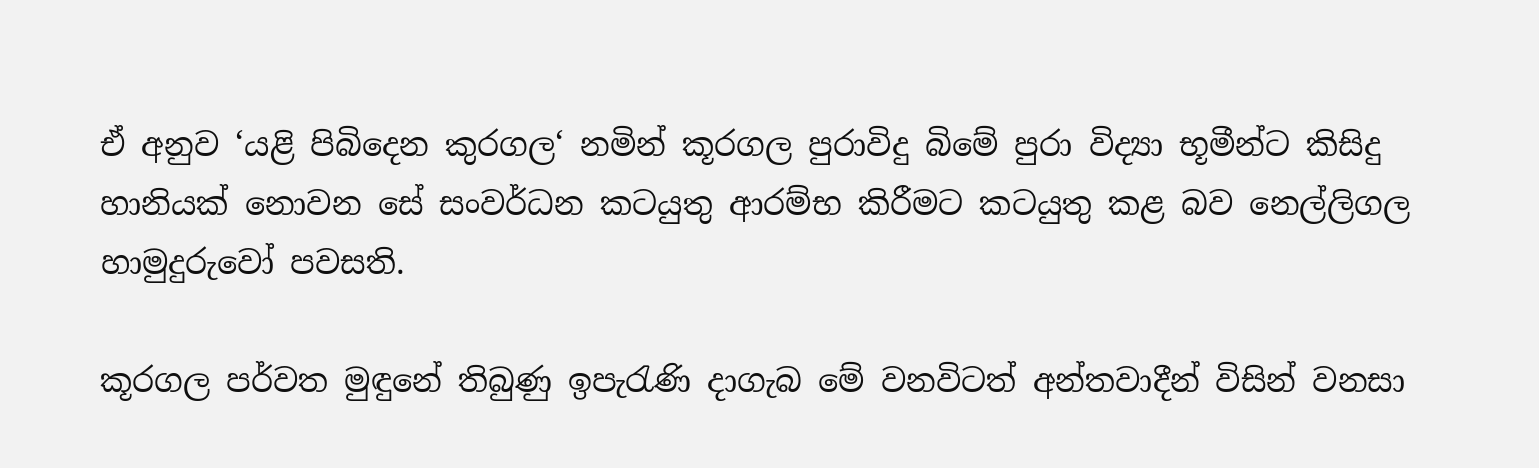ඒ අනුව ‘යළි පිබිදෙන කුරගල‘ නමින් කූරගල පුරාවිදු බිමේ පුරා විද්‍යා භූමීන්ට කිසිදු හානියක් නොවන සේ සංවර්ධන කටයුතු ආරම්භ කිරීමට කටයුතු කළ බව නෙල්ලිගල හාමුදුරුවෝ පවසති.

කූරගල පර්වත මුඳුනේ තිබුණු ඉපැරැණි දාගැබ මේ වනවිටත් අන්තවාදීන් විසින් වනසා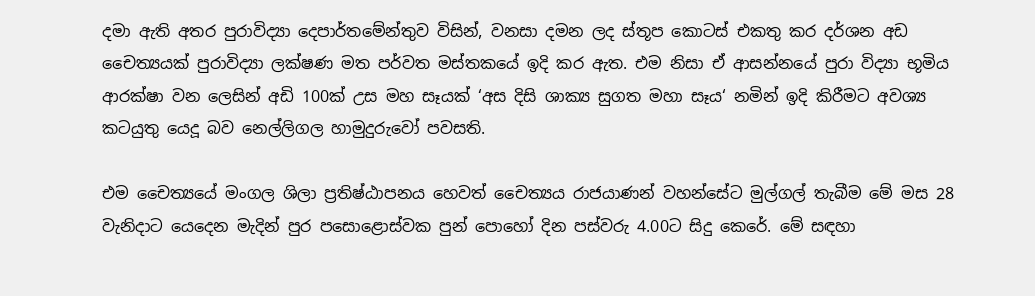දමා ඇති අතර පුරාවිද්‍යා දෙපාර්තමේන්තුව විසින්, වනසා දමන ලද ස්තූප කොටස් එකතු කර දර්ශන අඩ චෛත්‍යයක් පුරාවිද්‍යා ලක්ෂණ මත පර්වත මස්තකයේ ඉදි කර ඇත. එම නිසා ඒ ආසන්නයේ පුරා විද්‍යා භූමිය ආරක්ෂා වන ලෙසින් අඩි 100ක් උස මහ සෑයක් ‘අස දිසි ශාක්‍ය සුගත මහා සෑය‘ නමින් ඉදි කිරීමට අවශ්‍ය කටයුතු යෙදූ බව නෙල්ලිගල හාමුදුරුවෝ පවසති.

එම චෛත්‍යයේ මංගල ශිලා ප්‍රතිෂ්ඨාපනය හෙවත් චෛත්‍යය රාජයාණන් වහන්සේට මුල්ගල් තැබීම මේ මස 28 වැනිදාට යෙදෙන මැදින් පුර පසොළොස්වක පුන් පොහෝ දින පස්වරු 4.00ට සිදු කෙරේ. මේ සඳහා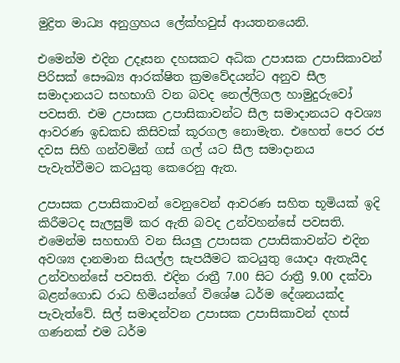මුද්‍රිත මාධ්‍ය අනුග්‍රහය ලේක්හවුස් ආයතනයෙනි.

එමෙන්ම එදින උදෑසන දහසකට අධික උපාසක උපාසිකාවන් පිරිසක් සෞඛ්‍ය ආරක්ෂිත ක්‍රමවේදයන්ට අනුව සීල සමාදානයට සහභාගි වන බවද නෙල්ලිගල හාමුදුරුවෝ පවසති. එම උපාසක උපාසිකාවන්ට සීල සමාදානයට අවශ්‍ය ආවරණ ඉඩකඩ කිසිවක් කූරගල නොමැත. එහෙත් පෙර රජ දවස සිහි ගන්වමින් ගස් ගල් යට සීල සමාදානය පැවැත්වීමට කටයුතු කෙරෙනු ඇත.

උපාසක උපාසිකාවන් වෙනුවෙන් ආවරණ සහිත භූමියක් ඉදි කිරීමටද සැලසුම් කර ඇති බවද උන්වහන්සේ පවසති. එමෙන්ම සහභාගි වන සියලු උපාසක උපාසිකාවන්ට එදින අවශ්‍ය දානමාන සියල්ල සැපයීමට කටයුතු යොදා ඇතැයිද උන්වහන්සේ පවසති. එදින රාත්‍රී 7.00 සිට රාත්‍රී 9.00 දක්වා බළන්ගොඩ රාධ හිමියන්ගේ විශේෂ ධර්ම දේශනයක්ද පැවැත්වේ. සිල් සමාදන්වන උපාසක උපාසිකාවන් දහස් ගණනක් එම ධර්ම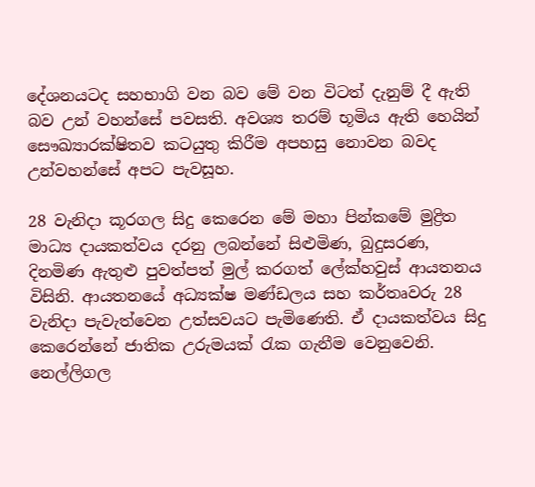දේශනයටද සහභාගි වන බව මේ වන විටත් දැනුම් දී ඇති බව උන් වහන්සේ පවසති. අවශ්‍ය තරම් භූමිය ඇති හෙයින් සෞඛ්‍යාරක්ෂිතව කටයුතු කිරීම අපහසු නොවන බවද උන්වහන්සේ අපට පැවසූහ.

28 වැනිදා කූරගල සිදු කෙරෙන මේ මහා පින්කමේ මුද්‍රිත මාධ්‍ය දායකත්වය දරනු ලබන්නේ සිළුමිණ, බුදුසරණ, දිනමිණ ඇතුළු පුවත්පත් මුල් කරගත් ලේක්හවුස් ආයතනය විසිනි. ආයතනයේ අධ්‍යක්ෂ මණ්ඩලය සහ කර්තෘවරු 28 වැනිදා පැවැත්වෙන උත්සවයට පැමිණෙති. ඒ දායකත්වය සිදු කෙරෙන්නේ ජාතික උරුමයක් රැක ගැනීම වෙනුවෙනි. නෙල්ලිගල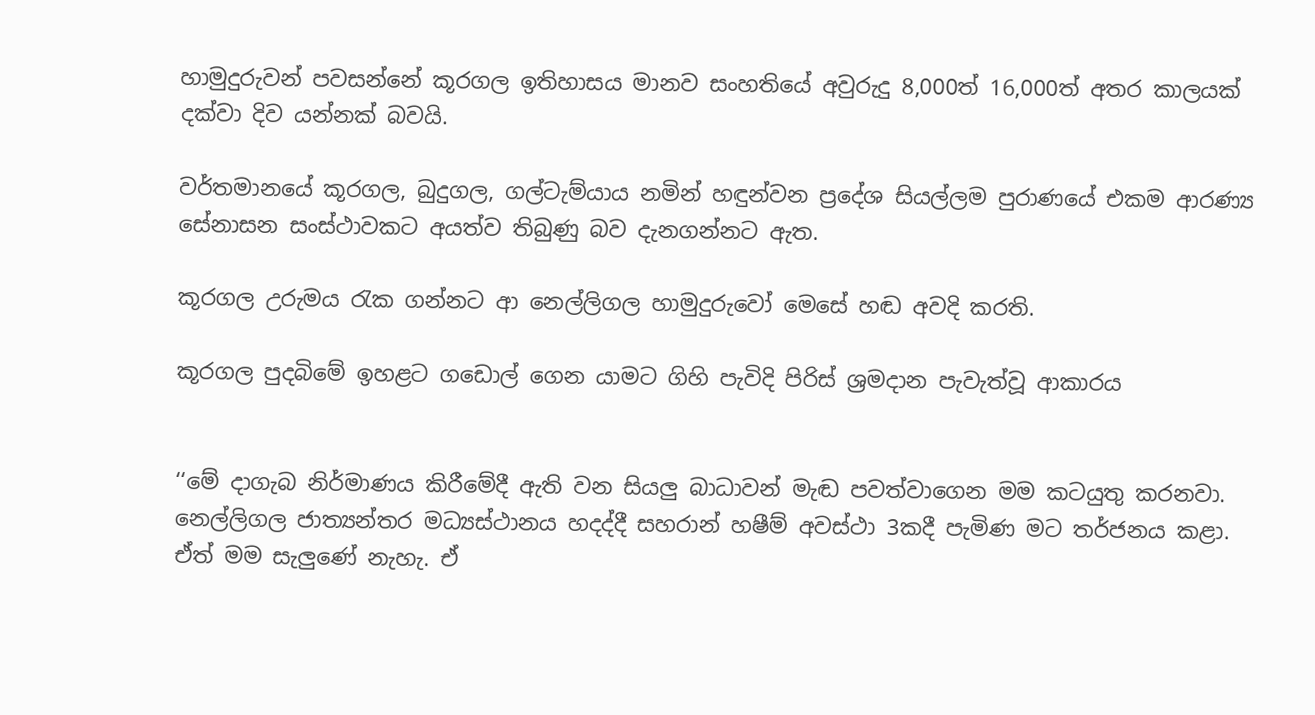හාමුදුරුවන් පවසන්නේ කූරගල ඉතිහාසය මානව සංහතියේ අවුරුදු 8,000ත් 16,000ත් අතර කාලයක් දක්වා දිව යන්නක් බවයි.

වර්තමානයේ කූරගල, බුදුගල, ගල්ටැම්යාය නමින් හඳුන්වන ප්‍රදේශ සියල්ලම පුරාණයේ එකම ආරණ්‍ය සේනාසන සංස්ථාවකට අයත්ව තිබුණු බව දැනගන්නට ඇත.

කූරගල උරුමය රැක ගන්නට ආ නෙල්ලිගල හාමුදුරුවෝ මෙසේ හඬ අවදි කරති.

කූරගල පුදබිමේ ඉහළට ගඩොල් ගෙන යාමට ගිහි පැවිදි පිරිස් ශ්‍රමදාන පැවැත්වූ ආකාරය


‘‘මේ දාගැබ නිර්මාණය කිරීමේදී ඇති වන සියලු බාධාවන් මැඬ පවත්වාගෙන මම කටයුතු කරනවා. නෙල්ලිගල ජාත්‍යන්තර මධ්‍යස්ථානය හදද්දී සහරාන් හෂීම් අවස්ථා 3කදී පැමිණ මට තර්ජනය කළා. ඒත් මම සැලුණේ නැහැ. ඒ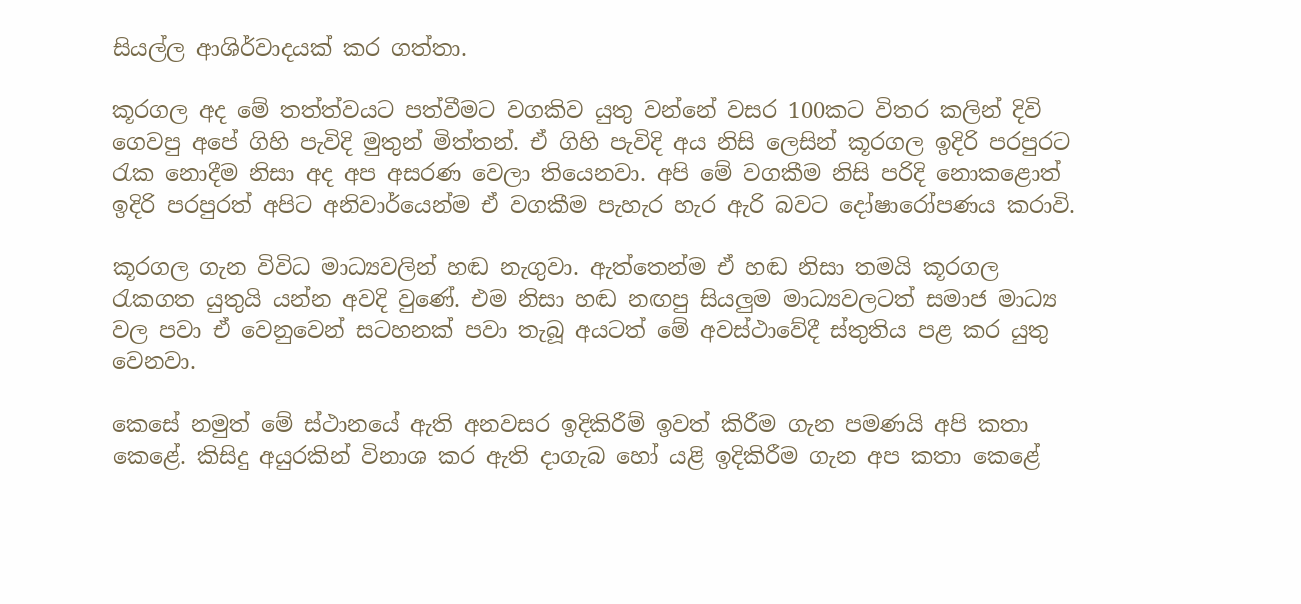සියල්ල ආශිර්වාදයක් කර ගත්තා.

කූරගල අද මේ තත්ත්වයට පත්වීමට වගකිව යුතු වන්නේ වසර 100කට විතර කලින් දිවි ගෙවපු අපේ ගිහි පැවිදි මුතුන් මිත්තන්. ඒ ගිහි පැවිදි අය නිසි ලෙසින් කූරගල ඉදිරි පරපුරට රැක නොදීම නිසා අද අප අසරණ වෙලා තියෙනවා. අපි මේ වගකීම නිසි පරිදි නොකළොත් ඉදිරි පරපුරත් අපිට අනිවාර්යෙන්ම ඒ වගකීම පැහැර හැර ඇරි බවට දෝෂාරෝපණය කරාවි.

කූරගල ගැන විවිධ මාධ්‍යවලින් හඬ නැගුවා. ඇත්තෙන්ම ඒ හඬ නිසා තමයි කූරගල රැකගත යුතුයි යන්න අවදි වුණේ. එම නිසා හඬ නඟපු සියලුම මාධ්‍යවලටත් සමාජ මාධ්‍ය වල පවා ඒ වෙනුවෙන් සටහනක් පවා තැබූ අයටත් මේ අවස්ථාවේදී ස්තුතිය පළ කර යුතු වෙනවා.

කෙසේ නමුත් මේ ස්ථානයේ ඇති අනවසර ඉදිකිරීම් ඉවත් කිරීම ගැන පමණයි අපි කතා කෙළේ. කිසිදු අයුරකින් විනාශ කර ඇති දාගැබ හෝ යළි ඉදිකිරීම ගැන අප කතා කෙළේ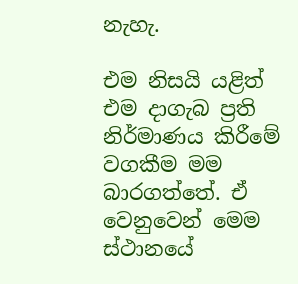නැහැ.

එම නිසයි යළිත් එම දාගැබ ප්‍රති නිර්මාණය කිරීමේ වගකීම මම බාරගත්තේ. ඒ වෙනුවෙන් මෙම ස්ථානයේ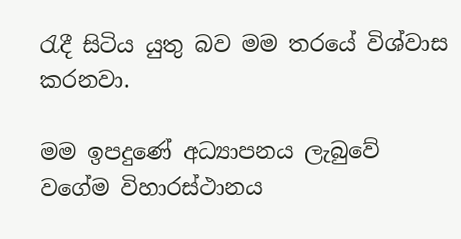රැදී සිටිය යුතු බව මම තරයේ විශ්වාස කරනවා.

මම ඉපදුණේ අධ්‍යාපනය ලැබුවේ වගේම විහාරස්ථානය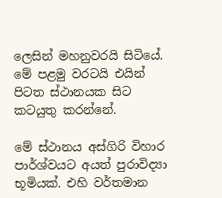ලෙසින් මහනුවරයි සිටියේ. මේ පළමු වරටයි එයින් පිටත ස්ථානයක සිට කටයුතු කරන්නේ.

මේ ස්ථානය අස්ගිරි විහාර පාර්ශ්වයට අයත් පුරාවිද්‍යා භූමියක්. එහි වර්තමාන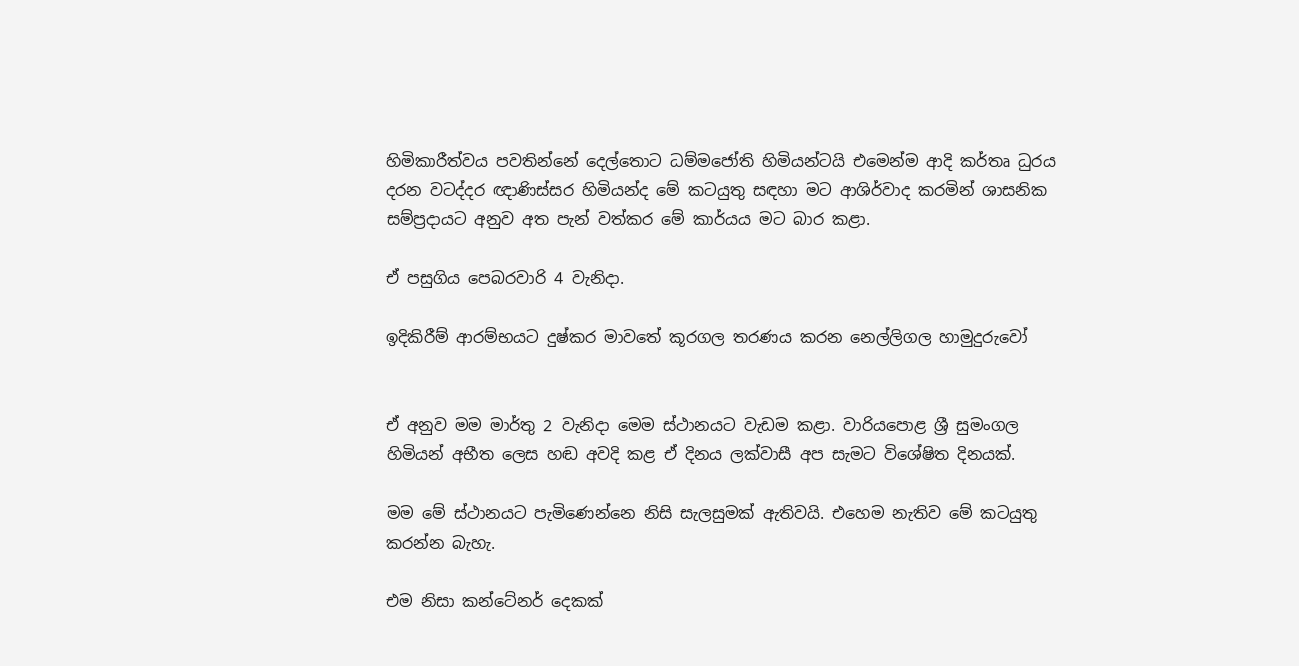හිමිකාරීත්වය පවතින්නේ දෙල්තොට ධම්මජෝති හිමියන්ටයි එමෙන්ම ආදි කර්තෘ ධුරය දරන වටද්දර ඥාණිස්සර හිමියන්ද මේ කටයුතු සඳහා මට ආශිර්වාද කරමින් ශාසනික සම්ප්‍රදායට අනුව අත පැන් වත්කර මේ කාර්යය මට බාර කළා.

ඒ පසුගිය පෙබරවාරි 4 වැනිදා.

ඉදිකිරීම් ආරම්භයට දුෂ්කර මාවතේ කූරගල තරණය කරන නෙල්ලිගල හාමුදුරුවෝ


ඒ අනුව මම මාර්තු 2 වැනිදා මෙම ස්ථානයට වැඩම කළා. වාරියපොළ ශ්‍රී සුමංගල හිමියන් අභීත ලෙස හඬ අවදි කළ ඒ දිනය ලක්වාසී අප සැමට විශේෂිත දිනයක්.

මම මේ ස්ථානයට පැමිණෙන්නෙ නිසි සැලසුමක් ඇතිවයි. එහෙම නැතිව මේ කටයුතු කරන්න බැහැ.

එම නිසා කන්ටේනර් දෙකක්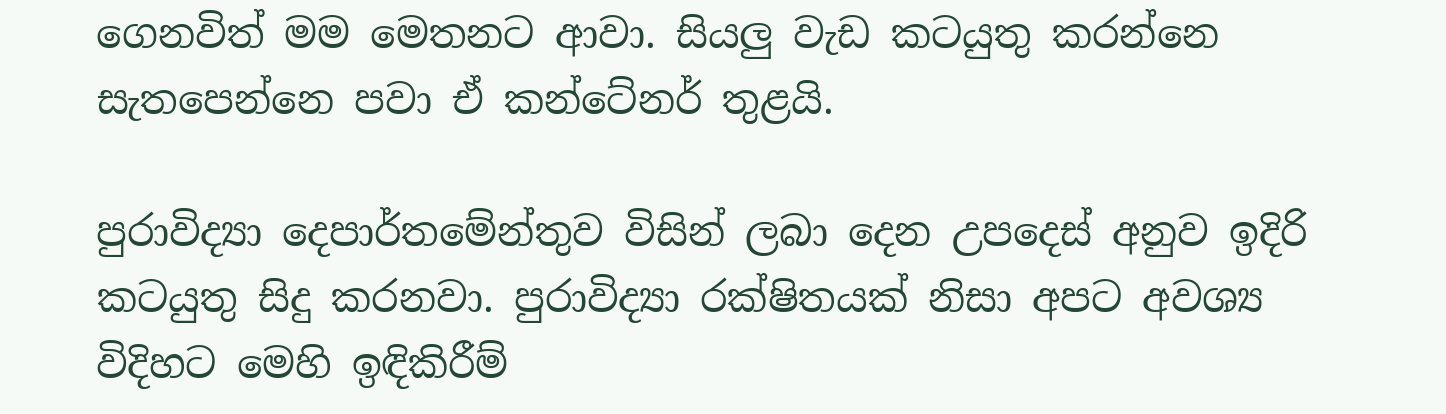ගෙනවිත් මම මෙතනට ආවා. සියලු වැඩ කටයුතු කරන්නෙ සැතපෙන්නෙ පවා ඒ කන්ටේනර් තුළයි.

පුරාවිද්‍යා දෙපාර්තමේන්තුව විසින් ලබා දෙන උපදෙස් අනුව ඉදිරි කටයුතු සිදු කරනවා. පුරාවිද්‍යා රක්ෂිතයක් නිසා අපට අවශ්‍ය විදිහට මෙහි ඉඳිකිරීම්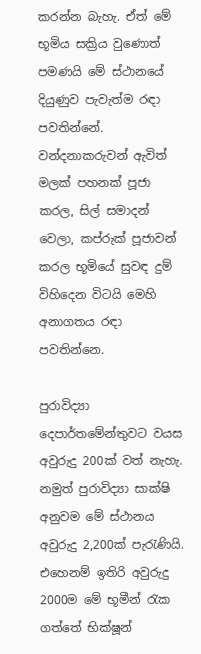කරන්න බැහැ. ඒත් මේ භූමිය සක්‍රිය වුණොත් පමණයි මේ ස්ථානයේ දියුණුව පැවැත්ම රඳා පවතින්නේ. වන්දනාකරුවන් ඇවිත් මලක් පහනක් පූජා කරල, සිල් සමාදන් වෙලා, කප්රුක් පූජාවන් කරල භූමියේ සුවඳ දුම් විහිදෙන විටයි මෙහි අනාගතය රඳා පවතින්නෙ.

පුරාවිද්‍යා දෙපාර්තමේන්තුවට වයස අවුරුදු 200ක් වත් නැහැ. නමුත් පුරාවිද්‍යා සාක්ෂි අනුවම මේ ස්ථානය අවුරුදු 2,200ක් පැරැණියි. එහෙනම් ඉතිරි අවුරුදු 2000ම මේ භූමීන් රැක ගත්තේ භික්ෂූන්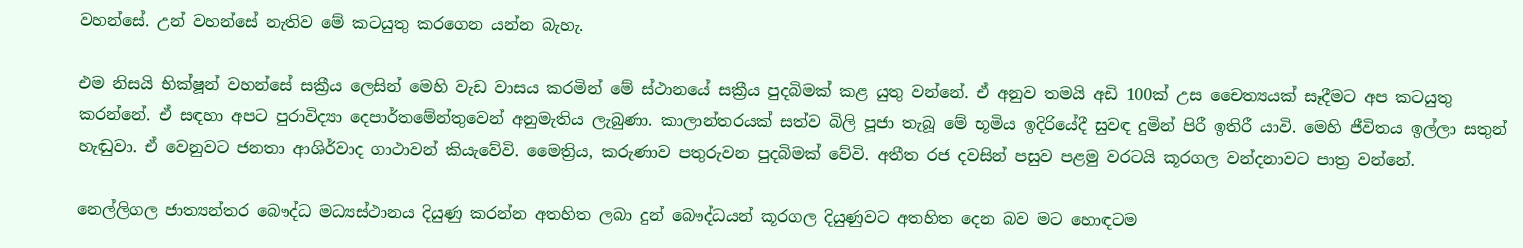වහන්සේ. උන් වහන්සේ නැතිව මේ කටයුතු කරගෙන යන්න බැහැ.

එම නිසයි භික්ෂූන් වහන්සේ සක්‍රීය ලෙසින් මෙහි වැඩ වාසය කරමින් මේ ස්ථානයේ සක්‍රීය පුදබිමක් කළ යුතු වන්නේ. ඒ අනුව තමයි අඩි 100ක් උස චෛත්‍යයක් සෑදීමට අප කටයුතු කරන්නේ. ඒ සඳහා අපට පුරාවිද්‍යා දෙපාර්තමේන්තුවෙන් අනුමැතිය ලැබුණා. කාලාන්තරයක් සත්ව බිලි පූජා තැබූ මේ භූමිය ඉදිරියේදී සුවඳ දුමින් පිරී ඉතිරී යාවි. මෙහි ජීවිතය ඉල්ලා සතුන් හැඬුවා. ඒ වෙනුවට ජනතා ආශිර්වාද ගාථාවන් කියැවේවි. මෛත්‍රිය, කරුණාව පතුරුවන පුදබිමක් වේවි. අතීත රජ දවසින් පසුව පළමු වරටයි කූරගල වන්දනාවට පාත්‍ර වන්නේ.

නෙල්ලිගල ජාත්‍යන්තර බෞද්ධ මධ්‍යස්ථානය දියුණු කරන්න අතහිත ලබා දුන් බෞද්ධයන් කූරගල දියුණුවට අතහිත දෙන බව මට හොඳටම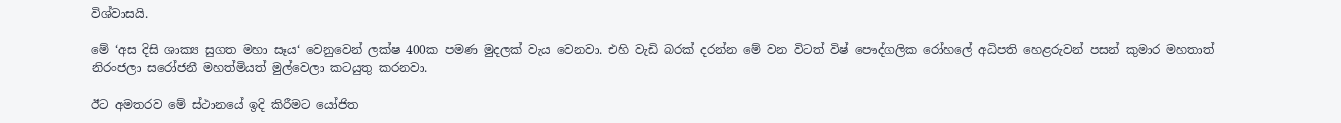විශ්වාසයි.

මේ ‘අස දිසි ශාක්‍ය සුගත මහා සෑය‘ වෙනුවෙන් ලක්ෂ 400ක පමණ මුදලක් වැය වෙනවා. එහි වැඩි බරක් දරන්න මේ වන විටත් විෂ් පෞද්ගලික රෝහලේ අධිපති හෙළරුවන් පසන් කුමාර මහතාත් නිරංජලා සරෝජනී මහත්මියත් මුල්වෙලා කටයුතු කරනවා.

ඊට අමතරව මේ ස්ථානයේ ඉදි කිරීමට යෝජිත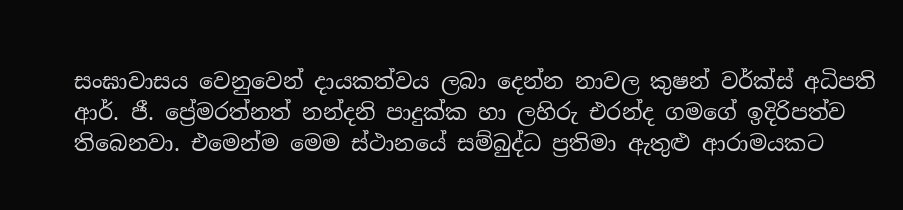සංඝාවාසය වෙනුවෙන් දායකත්වය ලබා දෙන්න නාවල කුෂන් වර්ක්ස් අධිපති ආර්. ජී. ප්‍රේමරත්නත් නන්දනි පාදුක්ක හා ලහිරු එරන්ද ගමගේ ඉදිරිපත්ව තිබෙනවා. එමෙන්ම මෙම ස්ථානයේ සම්බුද්ධ ප්‍රතිමා ඇතුළු ආරාමයකට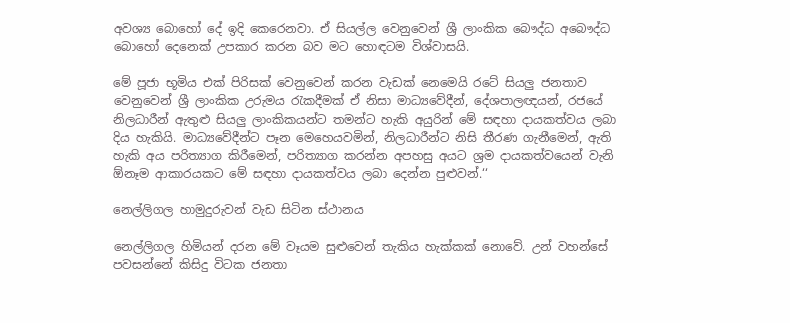අවශ්‍ය බොහෝ දේ ඉදි කෙරෙනවා. ඒ සියල්ල වෙනුවෙන් ශ්‍රී ලාංකික බෞද්ධ අබෞද්ධ බොහෝ දෙනෙක් උපකාර කරන බව මට හොඳටම විශ්වාසයි.

මේ පූජා භූමිය එක් පිරිසක් වෙනුවෙන් කරන වැඩක් නෙමෙයි රටේ සියලු ජනතාව වෙනුවෙන් ශ්‍රී ලාංකික උරුමය රැකදීමක් ඒ නිසා මාධ්‍යවේදීන්, දේශපාලඥයන්, රජයේ නිලධාරීන් ඇතුළු සියලු ලාංකිකයන්ට තමන්ට හැකි අයුරින් මේ සඳහා දායකත්වය ලබා දිය හැකියි. මාධ්‍යවේදීන්ට පෑන මෙහෙයවමින්, නිලධාරීන්ට නිසි තීරණ ගැනීමෙන්, ඇති හැකි අය පරිත්‍යාග කිරීමෙන්, පරිත්‍යාග කරන්න අපහසු අයට ශ්‍රම දායකත්වයෙන් වැනි ඕනෑම ආකාරයකට මේ සඳහා දායකත්වය ලබා දෙන්න පුළුවන්.‘‘

නෙල්ලිගල හාමුදුරුවන් වැඩ සිටින ස්ථානය

නෙල්ලිගල හිමියන් දරන මේ වෑයම සුළුවෙන් තැකිය හැක්කක් නොවේ. උන් වහන්සේ පවසන්නේ කිසිදු විටක ජනතා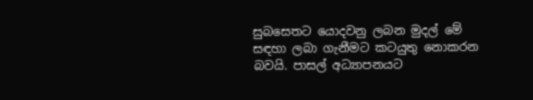සුබසෙතට යොදවනු ලබන මුදල් මේ සඳහා ලබා ගැනීමට කටයුතු නොකරන බවයි. පාසල් අධ්‍යාපනයට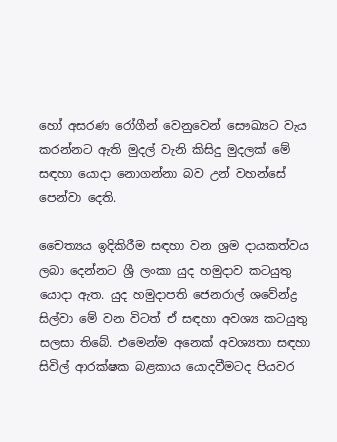හෝ අසරණ රෝගීන් වෙනුවෙන් සෞඛ්‍යට වැය කරන්නට ඇති මුදල් වැනි කිසිදු මුදලක් මේ සඳහා යොදා නොගන්නා බව උන් වහන්සේ පෙන්වා දෙති.

චෛත්‍යය ඉදිකිරීම සඳහා වන ශ්‍රම දායකත්වය ලබා දෙන්නට ශ්‍රී ලංකා යුද හමුදාව කටයුතු යොදා ඇත. යුද හමුදාපති ජෙනරාල් ශවේන්ද්‍ර සිල්වා මේ වන විටත් ඒ සඳහා අවශ්‍ය කටයුතු සලසා තිබේ. එමෙන්ම අනෙක් අවශ්‍යතා සඳහා සිවිල් ආරක්ෂක බළකාය යොදවීමටද පියවර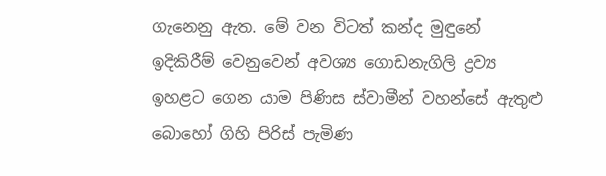ගැනෙනු ඇත. මේ වන විටත් කන්ද මුඳුනේ ඉදිකිරීම් වෙනුවෙන් අවශ්‍ය ගොඩනැගිලි ද්‍රව්‍ය ඉහළට ගෙන යාම පිණිස ස්වාමීන් වහන්සේ ඇතුළු බොහෝ ගිහි පිරිස් පැමිණ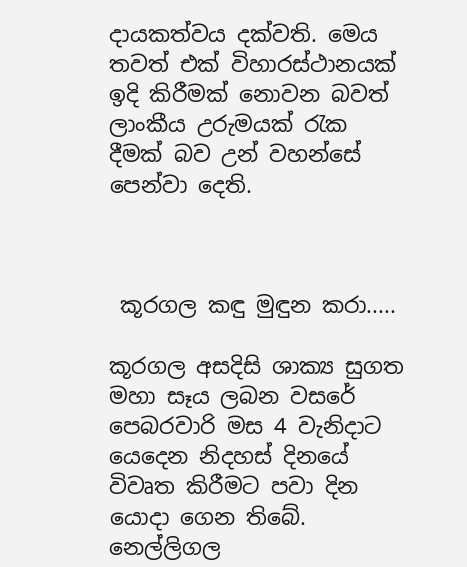දායකත්වය දක්වති. මෙය තවත් එක් විහාරස්ථානයක් ඉදි කිරීමක් නොවන බවත් ලාංකීය උරුමයක් රැක දීමක් බව උන් වහන්සේ පෙන්වා දෙති.



 කූරගල කඳු මුඳුන කරා.....

කූරගල අසදිසි ශාක්‍ය සුගත මහා සෑය ලබන වසරේ පෙබරවාරි මස 4 වැනිදාට යෙදෙන නිදහස් දිනයේ විවෘත කිරීමට පවා දින යොදා ගෙන තිබේ. නෙල්ලිගල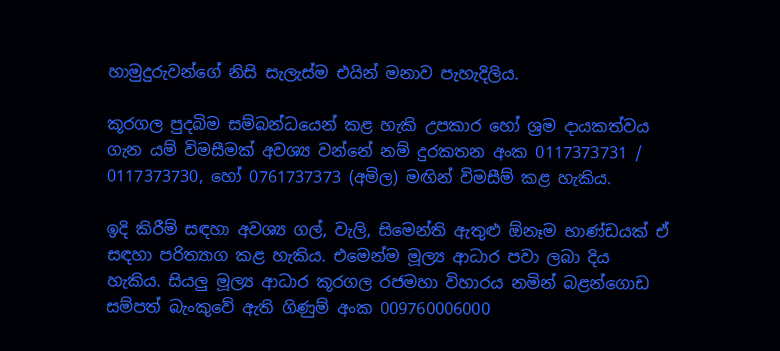හාමුදුරුවන්ගේ නිසි සැලැස්ම එයින් මනාව පැහැදිලිය.

කූරගල පුදබිම සම්බන්ධයෙන් කළ හැකි උපකාර හෝ ශ්‍රම දායකත්වය ගැන යම් විමසීමක් අවශ්‍ය වන්නේ නම් දුරකතන අංක 0117373731 / 0117373730, හෝ 0761737373 (අමිල) මඟින් විමසීම් කළ හැකිය.

ඉදි කිරීම් සඳහා අවශ්‍ය ගල්, වැලි, සිමෙන්ති ඇතුළු ඕනෑම භාණ්ඩයක් ඒ සඳහා පරිත්‍යාග කළ හැකිය. එමෙන්ම මූල්‍ය ආධාර පවා ලබා දිය හැකිය. සියලු මූල්‍ය ආධාර කූරගල රජමහා විහාරය නමින් බළන්ගොඩ සම්පත් බැංකුවේ ඇති ගිණුම් අංක 009760006000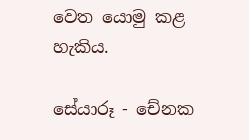වෙත යොමු කළ හැකිය.

සේයාරූ - චේනක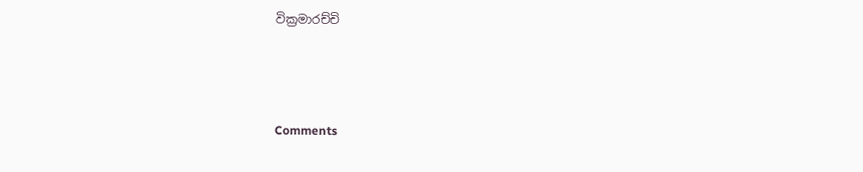වික්‍රමාරච්චි



Comments